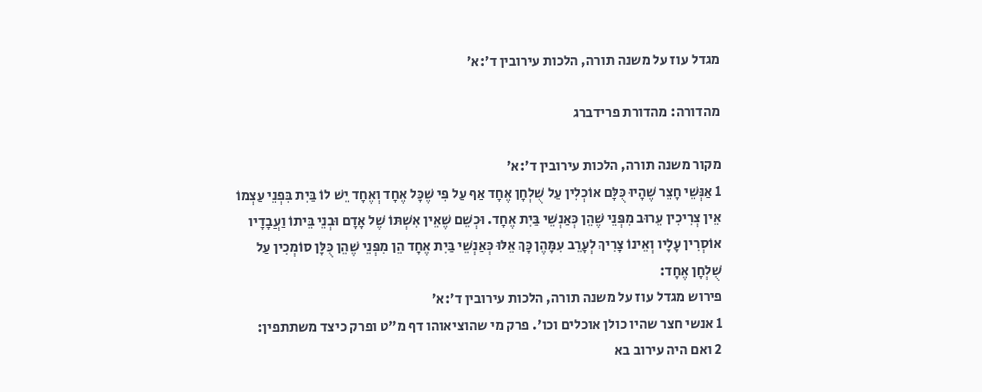מגדל עוז על משנה תורה, הלכות עירובין ד׳:א׳

מהדורה: מהדורת פרידברג

מקור משנה תורה, הלכות עירובין ד׳:א׳
1 אַנְּשֵׁי חָצֵר שֶׁהָיוּ כֻּלָּם אוֹכְלִין עַל שֻׁלְחָן אֶחָד אַף עַל פִּי שֶׁכָּל אֶחָד וְאֶחָד יֵשׁ לוֹ בַּיִת בִּפְנֵי עַצְמוֹ אֵין צְרִיכִין עֵרוּב מִפְּנֵי שֶׁהֵן כְּאַנְשֵׁי בַּיִת אֶחָד. וּכְשֵׁם שֶׁאֵין אִשְׁתּוֹ שֶׁל אָדָם וּבְנֵי בֵּיתוֹ וַעֲבָדָיו אוֹסְרִין עָלָיו וְאֵינוֹ צָרִיךְ לְעָרֵב עִמָּהֶן כָּךְ אֵלּוּ כְּאַנְשֵׁי בַּיִת אֶחָד הֵן מִפְּנֵי שֶׁהֵן כֻּלָּן סוֹמְכִין עַל שֻׁלְחָן אֶחָד:
פירוש מגדל עוז על משנה תורה, הלכות עירובין ד׳:א׳
1 אנשי חצר שהיו כולן אוכלים וכו'. פרק מי שהוציאוהו דף מ"ט ופרק כיצד משתתפין:
2 ואם היה עירוב בא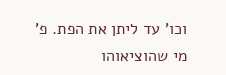וכו' עד ליתן את הפת. פ' מי שהוציאוהו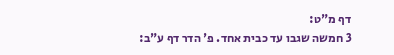דף מ"ט:
3 חמשה שגבו עד כבית אחד. פ' הדר דף ע"ב: